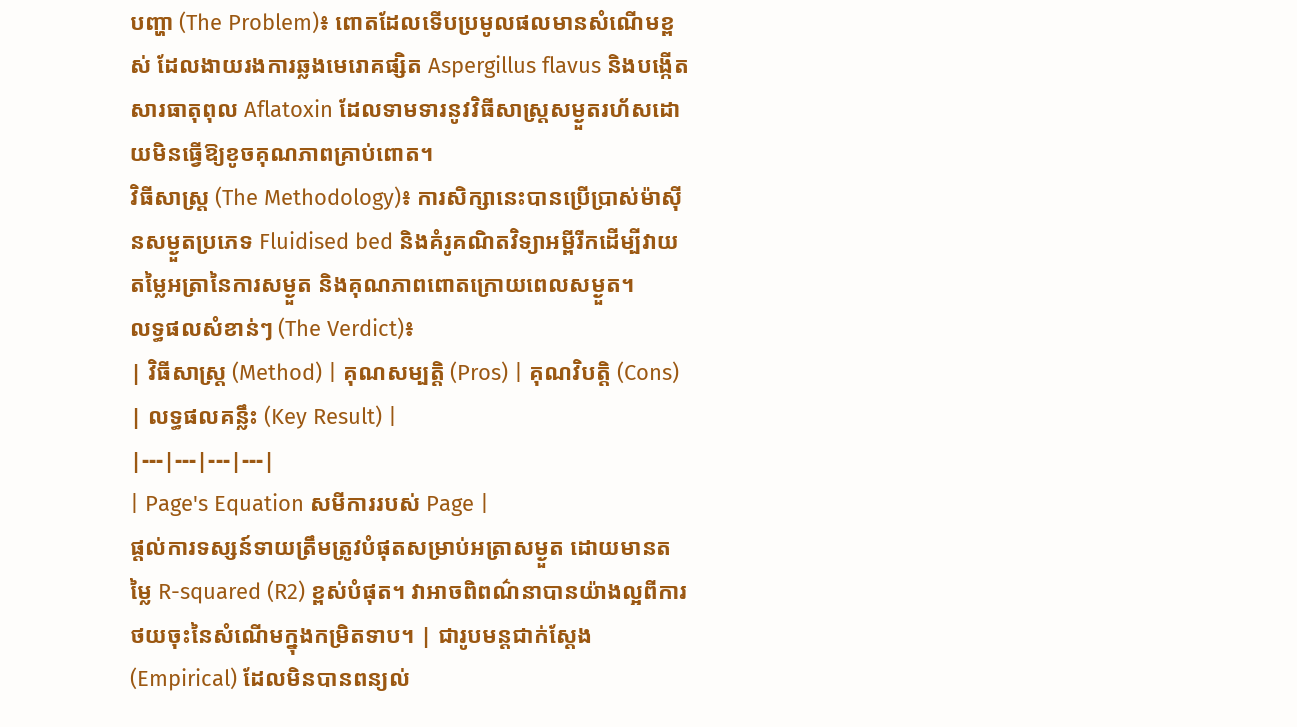បញ្ហា (The Problem)៖ ពោតដែលទើបប្រមូលផលមានសំណើមខ្ពស់ ដែលងាយរងការឆ្លងមេរោគផ្សិត Aspergillus flavus និងបង្កើតសារធាតុពុល Aflatoxin ដែលទាមទារនូវវិធីសាស្ត្រសម្ងួតរហ័សដោយមិនធ្វើឱ្យខូចគុណភាពគ្រាប់ពោត។
វិធីសាស្ត្រ (The Methodology)៖ ការសិក្សានេះបានប្រើប្រាស់ម៉ាស៊ីនសម្ងួតប្រភេទ Fluidised bed និងគំរូគណិតវិទ្យាអម្ពីរីកដើម្បីវាយតម្លៃអត្រានៃការសម្ងួត និងគុណភាពពោតក្រោយពេលសម្ងួត។
លទ្ធផលសំខាន់ៗ (The Verdict)៖
| វិធីសាស្ត្រ (Method) | គុណសម្បត្តិ (Pros) | គុណវិបត្តិ (Cons) | លទ្ធផលគន្លឹះ (Key Result) |
|---|---|---|---|
| Page's Equation សមីការរបស់ Page |
ផ្តល់ការទស្សន៍ទាយត្រឹមត្រូវបំផុតសម្រាប់អត្រាសម្ងួត ដោយមានតម្លៃ R-squared (R2) ខ្ពស់បំផុត។ វាអាចពិពណ៌នាបានយ៉ាងល្អពីការថយចុះនៃសំណើមក្នុងកម្រិតទាប។ | ជារូបមន្តជាក់ស្តែង (Empirical) ដែលមិនបានពន្យល់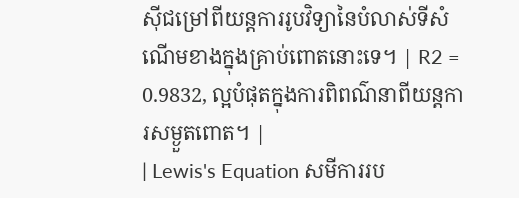ស៊ីជម្រៅពីយន្តការរូបវិទ្យានៃបំលាស់ទីសំណើមខាងក្នុងគ្រាប់ពោតនោះទេ។ | R2 = 0.9832, ល្អបំផុតក្នុងការពិពណ៌នាពីយន្តការសម្ងួតពោត។ |
| Lewis's Equation សមីការរប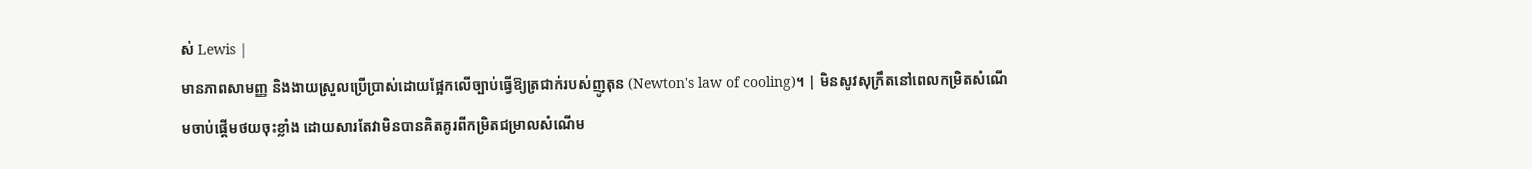ស់ Lewis |
មានភាពសាមញ្ញ និងងាយស្រួលប្រើប្រាស់ដោយផ្អែកលើច្បាប់ធ្វើឱ្យត្រជាក់របស់ញូតុន (Newton's law of cooling)។ | មិនសូវសុក្រឹតនៅពេលកម្រិតសំណើមចាប់ផ្តើមថយចុះខ្លាំង ដោយសារតែវាមិនបានគិតគូរពីកម្រិតជម្រាលសំណើម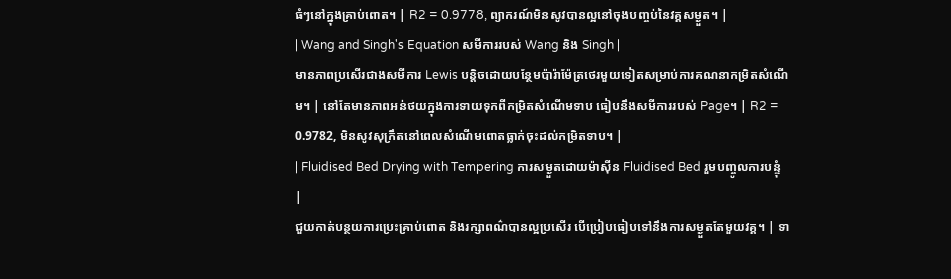ធំៗនៅក្នុងគ្រាប់ពោត។ | R2 = 0.9778, ព្យាករណ៍មិនសូវបានល្អនៅចុងបញ្ចប់នៃវគ្គសម្ងួត។ |
| Wang and Singh's Equation សមីការរបស់ Wang និង Singh |
មានភាពប្រសើរជាងសមីការ Lewis បន្តិចដោយបន្ថែមប៉ារ៉ាម៉ែត្រថេរមួយទៀតសម្រាប់ការគណនាកម្រិតសំណើម។ | នៅតែមានភាពអន់ថយក្នុងការទាយទុកពីកម្រិតសំណើមទាប ធៀបនឹងសមីការរបស់ Page។ | R2 = 0.9782, មិនសូវសុក្រឹតនៅពេលសំណើមពោតធ្លាក់ចុះដល់កម្រិតទាប។ |
| Fluidised Bed Drying with Tempering ការសម្ងួតដោយម៉ាស៊ីន Fluidised Bed រួមបញ្ចូលការបន្ទុំ |
ជួយកាត់បន្ថយការប្រេះគ្រាប់ពោត និងរក្សាពណ៌បានល្អប្រសើរ បើប្រៀបធៀបទៅនឹងការសម្ងួតតែមួយវគ្គ។ | ទា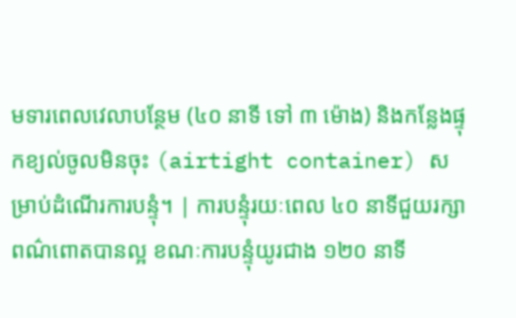មទារពេលវេលាបន្ថែម (៤០ នាទី ទៅ ៣ ម៉ោង) និងកន្លែងផ្ទុកខ្យល់ចូលមិនចុះ (airtight container) សម្រាប់ដំណើរការបន្ទុំ។ | ការបន្ទុំរយៈពេល ៤០ នាទីជួយរក្សាពណ៌ពោតបានល្អ ខណៈការបន្ទុំយូរជាង ១២០ នាទី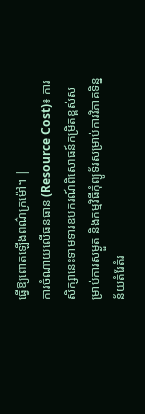ធ្វើឱ្យពោតឡើងពណ៌ក្រម៉ៅ។ |
ការចំណាយលើធនធាន (Resource Cost)៖ ការសិក្សានេះទាមទារឧបករណ៍ពិសោធន៍កម្រិតខ្ពស់សម្រាប់ការសម្ងួត និងកម្មវិធីកុំព្យូទ័រសម្រាប់ការវិភាគទិន្នន័យតំរែតំរ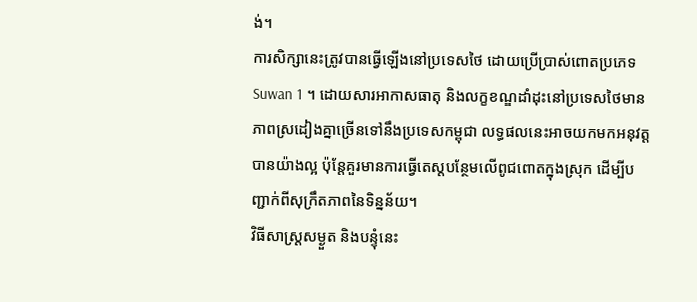ង់។
ការសិក្សានេះត្រូវបានធ្វើឡើងនៅប្រទេសថៃ ដោយប្រើប្រាស់ពោតប្រភេទ Suwan 1 ។ ដោយសារអាកាសធាតុ និងលក្ខខណ្ឌដាំដុះនៅប្រទេសថៃមានភាពស្រដៀងគ្នាច្រើនទៅនឹងប្រទេសកម្ពុជា លទ្ធផលនេះអាចយកមកអនុវត្តបានយ៉ាងល្អ ប៉ុន្តែគួរមានការធ្វើតេស្តបន្ថែមលើពូជពោតក្នុងស្រុក ដើម្បីបញ្ជាក់ពីសុក្រឹតភាពនៃទិន្នន័យ។
វិធីសាស្ត្រសម្ងួត និងបន្ទុំនេះ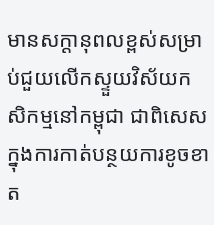មានសក្តានុពលខ្ពស់សម្រាប់ជួយលើកស្ទួយវិស័យកសិកម្មនៅកម្ពុជា ជាពិសេសក្នុងការកាត់បន្ថយការខូចខាត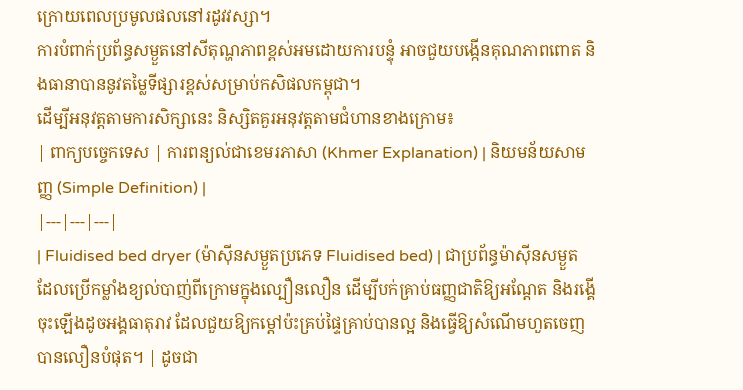ក្រោយពេលប្រមូលផលនៅរដូវវស្សា។
ការបំពាក់ប្រព័ន្ធសម្ងួតនៅសីតុណ្ហភាពខ្ពស់អមដោយការបន្ទុំ អាចជួយបង្កើនគុណភាពពោត និងធានាបាននូវតម្លៃទីផ្សារខ្ពស់សម្រាប់កសិផលកម្ពុជា។
ដើម្បីអនុវត្តតាមការសិក្សានេះ និស្សិតគួរអនុវត្តតាមជំហានខាងក្រោម៖
| ពាក្យបច្ចេកទេស | ការពន្យល់ជាខេមរភាសា (Khmer Explanation) | និយមន័យសាមញ្ញ (Simple Definition) |
|---|---|---|
| Fluidised bed dryer (ម៉ាស៊ីនសម្ងួតប្រភេទ Fluidised bed) | ជាប្រព័ន្ធម៉ាស៊ីនសម្ងួតដែលប្រើកម្លាំងខ្យល់បាញ់ពីក្រោមក្នុងល្បឿនលឿន ដើម្បីបក់គ្រាប់ធញ្ញជាតិឱ្យអណ្តែត និងរង្គើចុះឡើងដូចអង្គធាតុរាវ ដែលជួយឱ្យកម្តៅប៉ះគ្រប់ផ្ទៃគ្រាប់បានល្អ និងធ្វើឱ្យសំណើមហួតចេញបានលឿនបំផុត។ | ដូចជា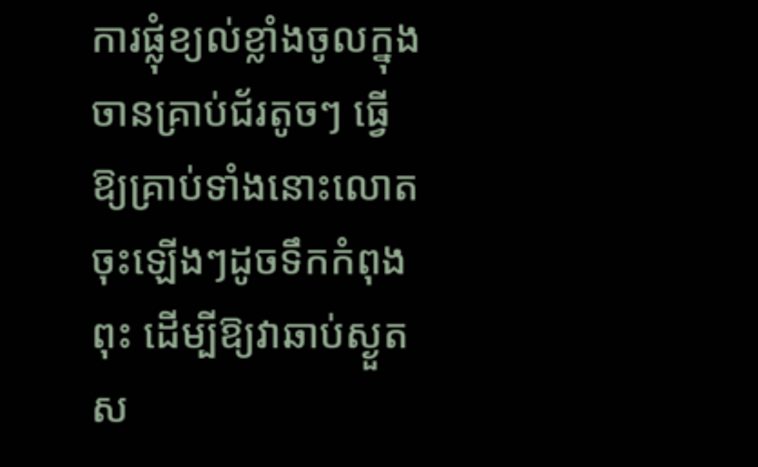ការផ្លុំខ្យល់ខ្លាំងចូលក្នុងចានគ្រាប់ជ័រតូចៗ ធ្វើឱ្យគ្រាប់ទាំងនោះលោតចុះឡើងៗដូចទឹកកំពុងពុះ ដើម្បីឱ្យវាឆាប់ស្ងួតស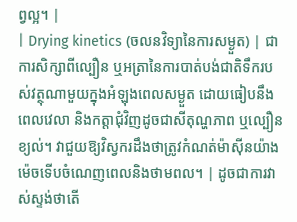ព្វល្អ។ |
| Drying kinetics (ចលនវិទ្យានៃការសម្ងួត) | ជាការសិក្សាពីល្បឿន ឬអត្រានៃការបាត់បង់ជាតិទឹករបស់វត្ថុណាមួយក្នុងអំឡុងពេលសម្ងួត ដោយធៀបនឹងពេលវេលា និងកត្តាជុំវិញដូចជាសីតុណ្ហភាព ឬល្បឿនខ្យល់។ វាជួយឱ្យវិស្វករដឹងថាត្រូវកំណត់ម៉ាស៊ីនយ៉ាងម៉េចទើបចំណេញពេលនិងថាមពល។ | ដូចជាការវាស់ស្ទង់ថាតើ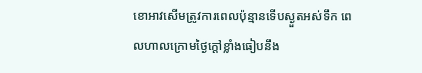ខោអាវសើមត្រូវការពេលប៉ុន្មានទើបស្ងួតអស់ទឹក ពេលហាលក្រោមថ្ងៃក្តៅខ្លាំងធៀបនឹង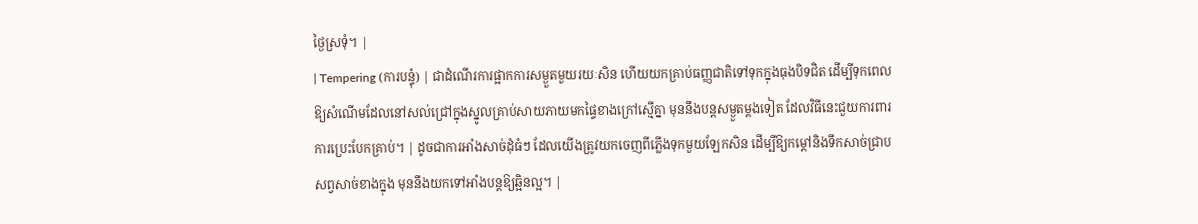ថ្ងៃស្រទុំ។ |
| Tempering (ការបន្ទុំ) | ជាដំណើរការផ្អាកការសម្ងួតមួយរយៈសិន ហើយយកគ្រាប់ធញ្ញជាតិទៅទុកក្នុងធុងបិទជិត ដើម្បីទុកពេលឱ្យសំណើមដែលនៅសល់ជ្រៅក្នុងស្នូលគ្រាប់សាយភាយមកផ្ទៃខាងក្រៅស្មើគ្នា មុននឹងបន្តសម្ងួតម្តងទៀត ដែលវិធីនេះជួយការពារការប្រេះបែកគ្រាប់។ | ដូចជាការអាំងសាច់ដុំធំៗ ដែលយើងត្រូវយកចេញពីភ្លើងទុកមួយឡែកសិន ដើម្បីឱ្យកម្តៅនិងទឹកសាច់ជ្រាបសព្វសាច់ខាងក្នុង មុននឹងយកទៅអាំងបន្តឱ្យឆ្អិនល្អ។ |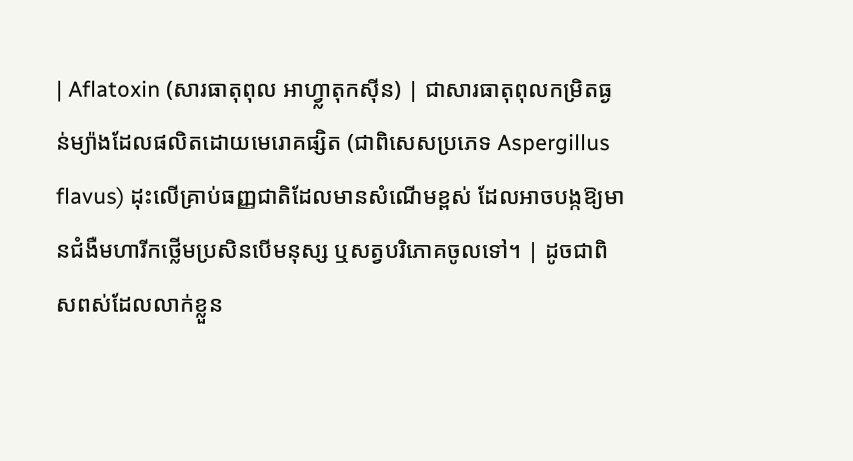| Aflatoxin (សារធាតុពុល អាហ្វ្លាតុកស៊ីន) | ជាសារធាតុពុលកម្រិតធ្ងន់ម្យ៉ាងដែលផលិតដោយមេរោគផ្សិត (ជាពិសេសប្រភេទ Aspergillus flavus) ដុះលើគ្រាប់ធញ្ញជាតិដែលមានសំណើមខ្ពស់ ដែលអាចបង្កឱ្យមានជំងឺមហារីកថ្លើមប្រសិនបើមនុស្ស ឬសត្វបរិភោគចូលទៅ។ | ដូចជាពិសពស់ដែលលាក់ខ្លួន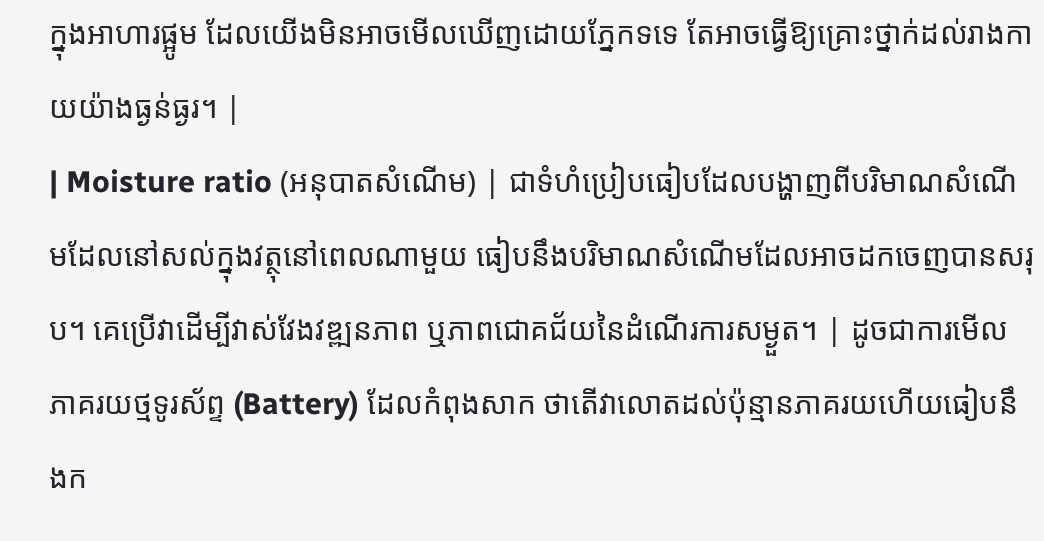ក្នុងអាហារផ្អូម ដែលយើងមិនអាចមើលឃើញដោយភ្នែកទទេ តែអាចធ្វើឱ្យគ្រោះថ្នាក់ដល់រាងកាយយ៉ាងធ្ងន់ធ្ងរ។ |
| Moisture ratio (អនុបាតសំណើម) | ជាទំហំប្រៀបធៀបដែលបង្ហាញពីបរិមាណសំណើមដែលនៅសល់ក្នុងវត្ថុនៅពេលណាមួយ ធៀបនឹងបរិមាណសំណើមដែលអាចដកចេញបានសរុប។ គេប្រើវាដើម្បីវាស់វែងវឌ្ឍនភាព ឬភាពជោគជ័យនៃដំណើរការសម្ងួត។ | ដូចជាការមើលភាគរយថ្មទូរស័ព្ទ (Battery) ដែលកំពុងសាក ថាតើវាលោតដល់ប៉ុន្មានភាគរយហើយធៀបនឹងក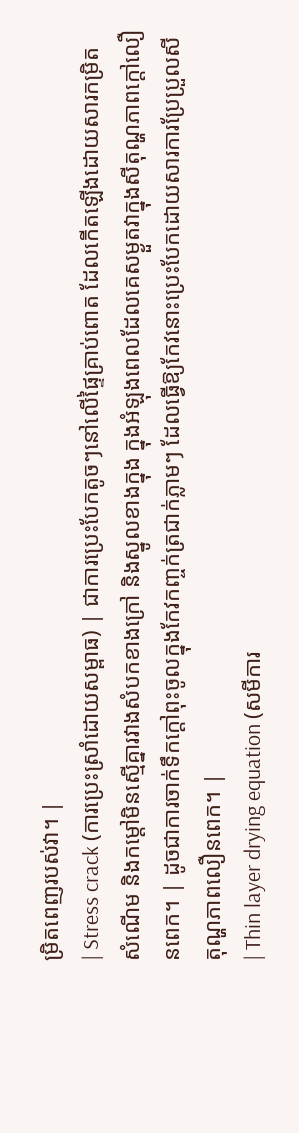ម្រិតពេញរបស់វា។ |
| Stress crack (ការប្រេះស្រាំដោយសម្ពាធ) | ជាការប្រេះបែកតូចៗនៅលើផ្ទៃគ្រាប់ពោត ដែលកើតឡើងដោយសារកម្រិតសំណើម និងកម្តៅមិនស្មើគ្នារវាងសំបកខាងក្រៅ និងស្នូលខាងក្នុង ក្នុងអំឡុងពេលដែលគេសម្ងួតវាក្នុងសីតុណ្ហភាពក្តៅលឿនពេក។ | ដូចជាការចាក់ទឹកក្តៅពុះចូលក្នុងកែវកញ្ចក់ត្រជាក់ភ្លាមៗ ដែលធ្វើឱ្យកែវនោះប្រេះបែកដោយសារការប្រែប្រួលសីតុណ្ហភាពលឿនពេក។ |
| Thin layer drying equation (សមីការ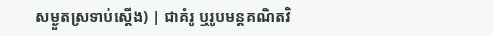សម្ងួតស្រទាប់ស្តើង) | ជាគំរូ ឬរូបមន្តគណិតវិ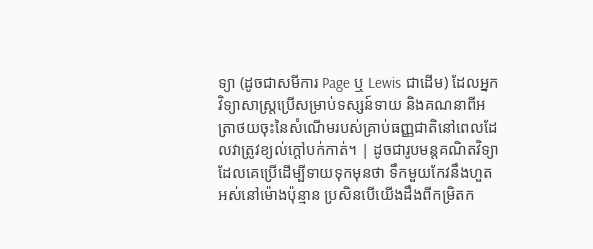ទ្យា (ដូចជាសមីការ Page ឬ Lewis ជាដើម) ដែលអ្នកវិទ្យាសាស្ត្រប្រើសម្រាប់ទស្សន៍ទាយ និងគណនាពីអត្រាថយចុះនៃសំណើមរបស់គ្រាប់ធញ្ញជាតិនៅពេលដែលវាត្រូវខ្យល់ក្តៅបក់កាត់។ | ដូចជារូបមន្តគណិតវិទ្យាដែលគេប្រើដើម្បីទាយទុកមុនថា ទឹកមួយកែវនឹងហួតអស់នៅម៉ោងប៉ុន្មាន ប្រសិនបើយើងដឹងពីកម្រិតក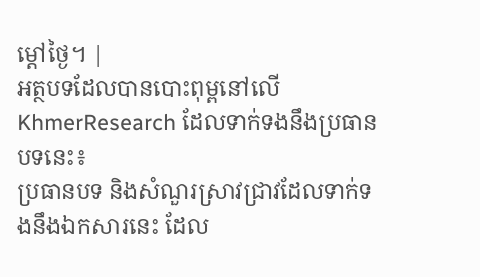ម្តៅថ្ងៃ។ |
អត្ថបទដែលបានបោះពុម្ពនៅលើ KhmerResearch ដែលទាក់ទងនឹងប្រធានបទនេះ៖
ប្រធានបទ និងសំណួរស្រាវជ្រាវដែលទាក់ទងនឹងឯកសារនេះ ដែល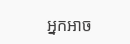អ្នកអាច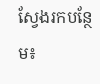ស្វែងរកបន្ថែម៖